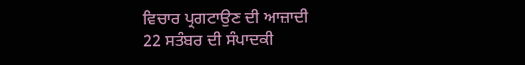ਵਿਚਾਰ ਪ੍ਰਗਟਾਉਣ ਦੀ ਆਜ਼ਾਦੀ
22 ਸਤੰਬਰ ਦੀ ਸੰਪਾਦਕੀ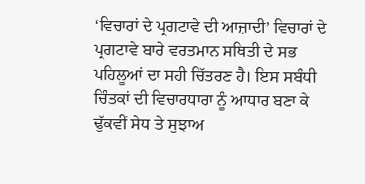‘ਵਿਚਾਰਾਂ ਦੇ ਪ੍ਰਗਟਾਵੇ ਦੀ ਆਜ਼ਾਦੀ’ ਵਿਚਾਰਾਂ ਦੇ ਪ੍ਰਗਟਾਵੇ ਬਾਰੇ ਵਰਤਮਾਨ ਸਥਿਤੀ ਦੇ ਸਭ ਪਹਿਲੂਆਂ ਦਾ ਸਹੀ ਚਿੱਤਰਣ ਹੈ। ਇਸ ਸਬੰਧੀ ਚਿੰਤਕਾਂ ਦੀ ਵਿਚਾਰਧਾਰਾ ਨੂੰ ਆਧਾਰ ਬਣਾ ਕੇ ਢੁੱਕਵੀਂ ਸੇਧ ਤੇ ਸੁਝਾਅ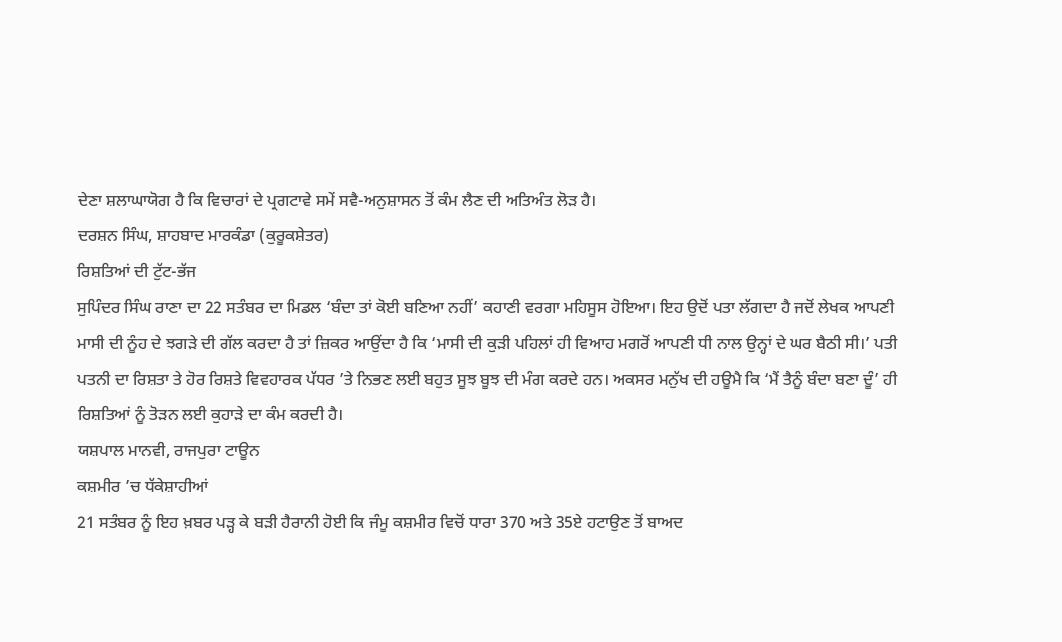ਦੇਣਾ ਸ਼ਲਾਘਾਯੋਗ ਹੈ ਕਿ ਵਿਚਾਰਾਂ ਦੇ ਪ੍ਰਗਟਾਵੇ ਸਮੇਂ ਸਵੈ-ਅਨੁਸ਼ਾਸਨ ਤੋਂ ਕੰਮ ਲੈਣ ਦੀ ਅਤਿਅੰਤ ਲੋੜ ਹੈ।
ਦਰਸ਼ਨ ਸਿੰਘ, ਸ਼ਾਹਬਾਦ ਮਾਰਕੰਡਾ (ਕੁਰੂਕਸ਼ੇਤਰ)
ਰਿਸ਼ਤਿਆਂ ਦੀ ਟੁੱਟ-ਭੱਜ
ਸੁਪਿੰਦਰ ਸਿੰਘ ਰਾਣਾ ਦਾ 22 ਸਤੰਬਰ ਦਾ ਮਿਡਲ ‘ਬੰਦਾ ਤਾਂ ਕੋਈ ਬਣਿਆ ਨਹੀਂ’ ਕਹਾਣੀ ਵਰਗਾ ਮਹਿਸੂਸ ਹੋਇਆ। ਇਹ ਉਦੋਂ ਪਤਾ ਲੱਗਦਾ ਹੈ ਜਦੋਂ ਲੇਖਕ ਆਪਣੀ ਮਾਸੀ ਦੀ ਨੂੰਹ ਦੇ ਝਗੜੇ ਦੀ ਗੱਲ ਕਰਦਾ ਹੈ ਤਾਂ ਜ਼ਿਕਰ ਆਉਂਦਾ ਹੈ ਕਿ ‘ਮਾਸੀ ਦੀ ਕੁੜੀ ਪਹਿਲਾਂ ਹੀ ਵਿਆਹ ਮਗਰੋਂ ਆਪਣੀ ਧੀ ਨਾਲ ਉਨ੍ਹਾਂ ਦੇ ਘਰ ਬੈਠੀ ਸੀ।’ ਪਤੀ ਪਤਨੀ ਦਾ ਰਿਸ਼ਤਾ ਤੇ ਹੋਰ ਰਿਸ਼ਤੇ ਵਿਵਹਾਰਕ ਪੱਧਰ ’ਤੇ ਨਿਭਣ ਲਈ ਬਹੁਤ ਸੂਝ ਬੂਝ ਦੀ ਮੰਗ ਕਰਦੇ ਹਨ। ਅਕਸਰ ਮਨੁੱਖ ਦੀ ਹਊਮੈ ਕਿ ‘ਮੈਂ ਤੈਨੂੰ ਬੰਦਾ ਬਣਾ ਦੂੰ’ ਹੀ ਰਿਸ਼ਤਿਆਂ ਨੂੰ ਤੋੜਨ ਲਈ ਕੁਹਾੜੇ ਦਾ ਕੰਮ ਕਰਦੀ ਹੈ।
ਯਸ਼ਪਾਲ ਮਾਨਵੀ, ਰਾਜਪੁਰਾ ਟਾਊਨ
ਕਸ਼ਮੀਰ ’ਚ ਧੱਕੇਸ਼ਾਹੀਆਂ
21 ਸਤੰਬਰ ਨੂੰ ਇਹ ਖ਼ਬਰ ਪੜ੍ਹ ਕੇ ਬੜੀ ਹੈਰਾਨੀ ਹੋਈ ਕਿ ਜੰਮੂ ਕਸ਼ਮੀਰ ਵਿਚੋਂ ਧਾਰਾ 370 ਅਤੇ 35ਏ ਹਟਾਉਣ ਤੋਂ ਬਾਅਦ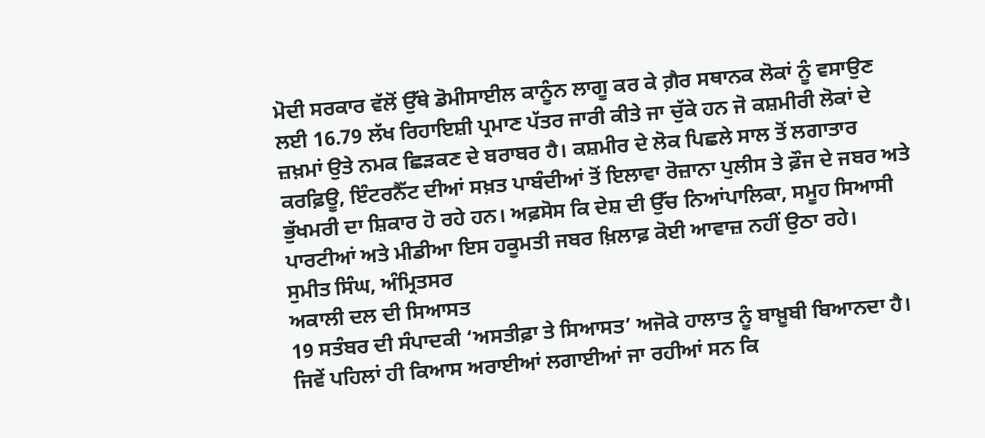ਮੋਦੀ ਸਰਕਾਰ ਵੱਲੋਂ ਉੱਥੇ ਡੋਮੀਸਾਈਲ ਕਾਨੂੰਨ ਲਾਗੂ ਕਰ ਕੇ ਗ਼ੈਰ ਸਥਾਨਕ ਲੋਕਾਂ ਨੂੰ ਵਸਾਉਣ ਲਈ 16.79 ਲੱਖ ਰਿਹਾਇਸ਼ੀ ਪ੍ਰਮਾਣ ਪੱਤਰ ਜਾਰੀ ਕੀਤੇ ਜਾ ਚੁੱਕੇ ਹਨ ਜੋ ਕਸ਼ਮੀਰੀ ਲੋਕਾਂ ਦੇ ਜ਼ਖ਼ਮਾਂ ਉਤੇ ਨਮਕ ਛਿੜਕਣ ਦੇ ਬਰਾਬਰ ਹੈ। ਕਸ਼ਮੀਰ ਦੇ ਲੋਕ ਪਿਛਲੇ ਸਾਲ ਤੋਂ ਲਗਾਤਾਰ ਕਰਫ਼ਿਊ, ਇੰਟਰਨੈੱਟ ਦੀਆਂ ਸਖ਼ਤ ਪਾਬੰਦੀਆਂ ਤੋਂ ਇਲਾਵਾ ਰੋਜ਼ਾਨਾ ਪੁਲੀਸ ਤੇ ਫ਼ੌਜ ਦੇ ਜਬਰ ਅਤੇ ਭੁੱਖਮਰੀ ਦਾ ਸ਼ਿਕਾਰ ਹੋ ਰਹੇ ਹਨ। ਅਫ਼ਸੋਸ ਕਿ ਦੇਸ਼ ਦੀ ਉੱਚ ਨਿਆਂਪਾਲਿਕਾ, ਸਮੂਹ ਸਿਆਸੀ ਪਾਰਟੀਆਂ ਅਤੇ ਮੀਡੀਆ ਇਸ ਹਕੂਮਤੀ ਜਬਰ ਖ਼ਿਲਾਫ਼ ਕੋਈ ਆਵਾਜ਼ ਨਹੀਂ ਉਠਾ ਰਹੇ।
ਸੁਮੀਤ ਸਿੰਘ, ਅੰਮ੍ਰਿਤਸਰ
ਅਕਾਲੀ ਦਲ ਦੀ ਸਿਆਸਤ
19 ਸਤੰਬਰ ਦੀ ਸੰਪਾਦਕੀ ‘ਅਸਤੀਫ਼ਾ ਤੇ ਸਿਆਸਤ’ ਅਜੋਕੇ ਹਾਲਾਤ ਨੂੰ ਬਾਖ਼ੂਬੀ ਬਿਆਨਦਾ ਹੈ। ਜਿਵੇਂ ਪਹਿਲਾਂ ਹੀ ਕਿਆਸ ਅਰਾਈਆਂ ਲਗਾਈਆਂ ਜਾ ਰਹੀਆਂ ਸਨ ਕਿ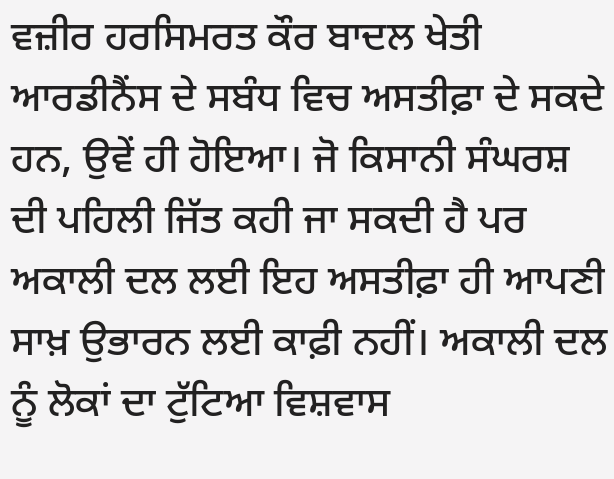ਵਜ਼ੀਰ ਹਰਸਿਮਰਤ ਕੌਰ ਬਾਦਲ ਖੇਤੀ ਆਰਡੀਨੈਂਸ ਦੇ ਸਬੰਧ ਵਿਚ ਅਸਤੀਫ਼ਾ ਦੇ ਸਕਦੇ ਹਨ, ਉਵੇਂ ਹੀ ਹੋਇਆ। ਜੋ ਕਿਸਾਨੀ ਸੰਘਰਸ਼ ਦੀ ਪਹਿਲੀ ਜਿੱਤ ਕਹੀ ਜਾ ਸਕਦੀ ਹੈ ਪਰ ਅਕਾਲੀ ਦਲ ਲਈ ਇਹ ਅਸਤੀਫ਼ਾ ਹੀ ਆਪਣੀ ਸਾਖ਼ ਉਭਾਰਨ ਲਈ ਕਾਫ਼ੀ ਨਹੀਂ। ਅਕਾਲੀ ਦਲ ਨੂੰ ਲੋਕਾਂ ਦਾ ਟੁੱਟਿਆ ਵਿਸ਼ਵਾਸ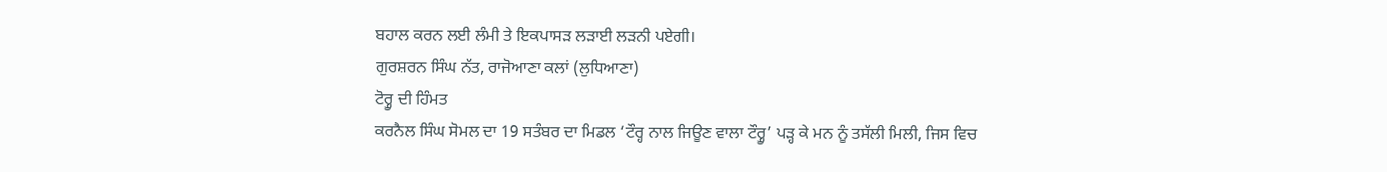ਬਹਾਲ ਕਰਨ ਲਈ ਲੰਮੀ ਤੇ ਇਕਪਾਸੜ ਲੜਾਈ ਲੜਨੀ ਪਏਗੀ।
ਗੁਰਸ਼ਰਨ ਸਿੰਘ ਨੱਤ, ਰਾਜੋਆਣਾ ਕਲਾਂ (ਲੁਧਿਆਣਾ)
ਟੋਰ੍ਹੂ ਦੀ ਹਿੰਮਤ
ਕਰਨੈਲ ਸਿੰਘ ਸੋਮਲ ਦਾ 19 ਸਤੰਬਰ ਦਾ ਮਿਡਲ ‘ਟੌਰ੍ਹ ਨਾਲ ਜਿਊਣ ਵਾਲਾ ਟੌਰ੍ਹੂ’ ਪੜ੍ਹ ਕੇ ਮਨ ਨੂੰ ਤਸੱਲੀ ਮਿਲੀ, ਜਿਸ ਵਿਚ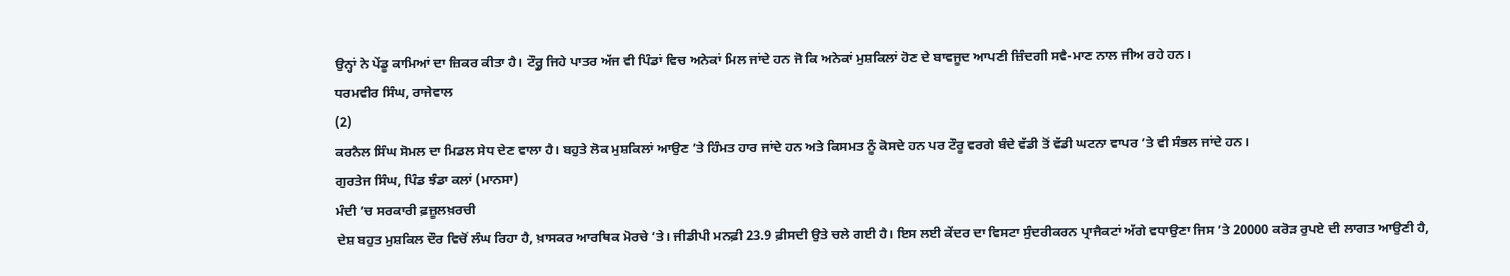ਉਨ੍ਹਾਂ ਨੇ ਪੇਂਡੂ ਕਾਮਿਆਂ ਦਾ ਜ਼ਿਕਰ ਕੀਤਾ ਹੈ। ਟੌਰ੍ਹੂ ਜਿਹੇ ਪਾਤਰ ਅੱਜ ਵੀ ਪਿੰਡਾਂ ਵਿਚ ਅਨੇਕਾਂ ਮਿਲ ਜਾਂਦੇ ਹਨ ਜੋ ਕਿ ਅਨੇਕਾਂ ਮੁਸ਼ਕਿਲਾਂ ਹੋਣ ਦੇ ਬਾਵਜੂਦ ਆਪਣੀ ਜ਼ਿੰਦਗੀ ਸਵੈ-ਮਾਣ ਨਾਲ ਜੀਅ ਰਹੇ ਹਨ।
ਧਰਮਵੀਰ ਸਿੰਘ, ਰਾਜੇਵਾਲ
(2)
ਕਰਨੈਲ ਸਿੰਘ ਸੋਮਲ ਦਾ ਮਿਡਲ ਸੇਧ ਦੇਣ ਵਾਲਾ ਹੈ। ਬਹੁਤੇ ਲੋਕ ਮੁਸ਼ਕਿਲਾਂ ਆਉਣ ’ਤੇ ਹਿੰਮਤ ਹਾਰ ਜਾਂਦੇ ਹਨ ਅਤੇ ਕਿਸਮਤ ਨੂੰ ਕੋਸਦੇ ਹਨ ਪਰ ਟੌਰੂ ਵਰਗੇ ਬੰਦੇ ਵੱਡੀ ਤੋਂ ਵੱਡੀ ਘਟਨਾ ਵਾਪਰ ’ਤੇ ਵੀ ਸੰਭਲ ਜਾਂਦੇ ਹਨ।
ਗੁਰਤੇਜ ਸਿੰਘ, ਪਿੰਡ ਝੰਡਾ ਕਲਾਂ (ਮਾਨਸਾ)
ਮੰਦੀ ’ਚ ਸਰਕਾਰੀ ਫ਼ਜ਼ੂਲਖ਼ਰਚੀ
ਦੇਸ਼ ਬਹੁਤ ਮੁਸ਼ਕਿਲ ਦੌਰ ਵਿਚੋਂ ਲੰਘ ਰਿਹਾ ਹੈ, ਖ਼ਾਸਕਰ ਆਰਥਿਕ ਮੋਰਚੇ ’ਤੇ। ਜੀਡੀਪੀ ਮਨਫ਼ੀ 23.9 ਫ਼ੀਸਦੀ ਉਤੇ ਚਲੇ ਗਈ ਹੈ। ਇਸ ਲਈ ਕੇਂਦਰ ਦਾ ਵਿਸਟਾ ਸੁੰਦਰੀਕਰਨ ਪ੍ਰਾਜੈਕਟਾਂ ਅੱਗੇ ਵਧਾਉਣਾ ਜਿਸ ’ਤੇ 20000 ਕਰੋੜ ਰੁਪਏ ਦੀ ਲਾਗਤ ਆਉਣੀ ਹੈ,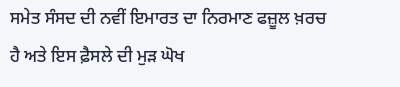ਸਮੇਤ ਸੰਸਦ ਦੀ ਨਵੀਂ ਇਮਾਰਤ ਦਾ ਨਿਰਮਾਣ ਫਜ਼ੂਲ ਖ਼ਰਚ ਹੈ ਅਤੇ ਇਸ ਫ਼ੈਸਲੇ ਦੀ ਮੁੜ ਘੋਖ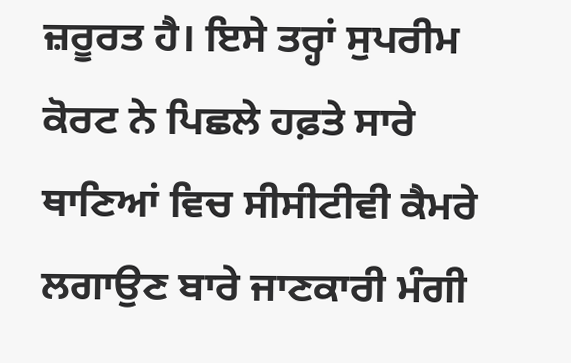ਜ਼ਰੂਰਤ ਹੈ। ਇਸੇ ਤਰ੍ਹਾਂ ਸੁਪਰੀਮ ਕੋਰਟ ਨੇ ਪਿਛਲੇ ਹਫ਼ਤੇ ਸਾਰੇ ਥਾਣਿਆਂ ਵਿਚ ਸੀਸੀਟੀਵੀ ਕੈਮਰੇ ਲਗਾਉਣ ਬਾਰੇ ਜਾਣਕਾਰੀ ਮੰਗੀ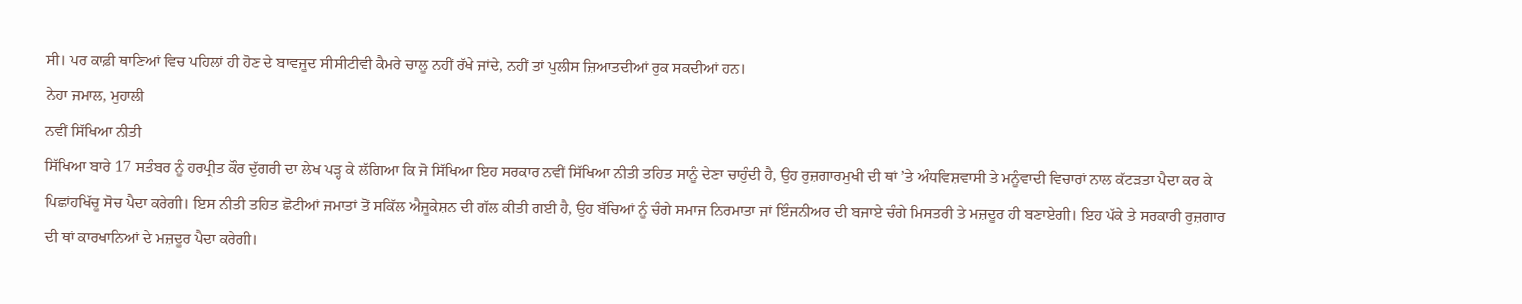ਸੀ। ਪਰ ਕਾਫ਼ੀ ਥਾਣਿਆਂ ਵਿਚ ਪਹਿਲਾਂ ਹੀ ਹੋਣ ਦੇ ਬਾਵਜੂਦ ਸੀਸੀਟੀਵੀ ਕੈਮਰੇ ਚਾਲੂ ਨਹੀਂ ਰੱਖੇ ਜਾਂਦੇ, ਨਹੀਂ ਤਾਂ ਪੁਲੀਸ ਜ਼ਿਆਤਦੀਆਂ ਰੁਕ ਸਕਦੀਆਂ ਹਨ।
ਨੇਹਾ ਜਮਾਲ, ਮੁਹਾਲੀ
ਨਵੀਂ ਸਿੱਖਿਆ ਨੀਤੀ
ਸਿੱਖਿਆ ਬਾਰੇ 17 ਸਤੰਬਰ ਨੂੰ ਹਰਪ੍ਰੀਤ ਕੌਰ ਦੁੱਗਰੀ ਦਾ ਲੇਖ ਪੜ੍ਹ ਕੇ ਲੱਗਿਆ ਕਿ ਜੋ ਸਿੱਖਿਆ ਇਹ ਸਰਕਾਰ ਨਵੀਂ ਸਿੱਖਿਆ ਨੀਤੀ ਤਹਿਤ ਸਾਨੂੰ ਦੇਣਾ ਚਾਹੁੰਦੀ ਹੈ, ਉਹ ਰੁਜ਼ਗਾਰਮੁਖੀ ਦੀ ਥਾਂ ’ਤੇ ਅੰਧਵਿਸ਼ਵਾਸੀ ਤੇ ਮਨੂੰਵਾਦੀ ਵਿਚਾਰਾਂ ਨਾਲ ਕੱਟੜਤਾ ਪੈਦਾ ਕਰ ਕੇ ਪਿਛਾਂਹਖਿੱਚੂ ਸੋਚ ਪੈਦਾ ਕਰੇਗੀ। ਇਸ ਨੀਤੀ ਤਹਿਤ ਛੋਟੀਆਂ ਜਮਾਤਾਂ ਤੋਂ ਸਕਿੱਲ ਐਜੂਕੇਸ਼ਨ ਦੀ ਗੱਲ ਕੀਤੀ ਗਈ ਹੈ, ਉਹ ਬੱਚਿਆਂ ਨੂੰ ਚੰਗੇ ਸਮਾਜ ਨਿਰਮਾਤਾ ਜਾਂ ਇੰਜਨੀਅਰ ਦੀ ਬਜਾਏ ਚੰਗੇ ਮਿਸਤਰੀ ਤੇ ਮਜ਼ਦੂਰ ਹੀ ਬਣਾਏਗੀ। ਇਹ ਪੱਕੇ ਤੇ ਸਰਕਾਰੀ ਰੁਜ਼ਗਾਰ ਦੀ ਥਾਂ ਕਾਰਖਾਨਿਆਂ ਦੇ ਮਜ਼ਦੂਰ ਪੈਦਾ ਕਰੇਗੀ।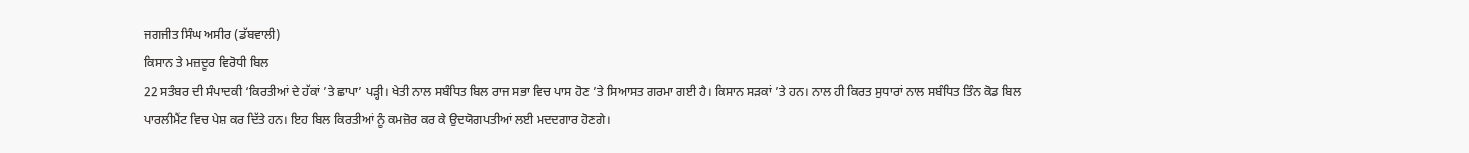ਜਗਜੀਤ ਸਿੰਘ ਅਸੀਰ (ਡੱਬਵਾਲੀ)
ਕਿਸਾਨ ਤੇ ਮਜ਼ਦੂਰ ਵਿਰੋਧੀ ਬਿਲ
22 ਸਤੰਬਰ ਦੀ ਸੰਪਾਦਕੀ ‘ਕਿਰਤੀਆਂ ਦੇ ਹੱਕਾਂ ’ਤੇ ਛਾਪਾ’ ਪੜ੍ਹੀ। ਖੇਤੀ ਨਾਲ ਸਬੰਧਿਤ ਬਿਲ ਰਾਜ ਸਭਾ ਵਿਚ ਪਾਸ ਹੋਣ ’ਤੇ ਸਿਆਸਤ ਗਰਮਾ ਗਈ ਹੈ। ਕਿਸਾਨ ਸੜਕਾਂ ’ਤੇ ਹਨ। ਨਾਲ ਹੀ ਕਿਰਤ ਸੁਧਾਰਾਂ ਨਾਲ ਸਬੰਧਿਤ ਤਿੰਨ ਕੋਡ ਬਿਲ ਪਾਰਲੀਮੈਂਟ ਵਿਚ ਪੇਸ਼ ਕਰ ਦਿੱਤੇ ਹਨ। ਇਹ ਬਿਲ ਕਿਰਤੀਆਂ ਨੂੰ ਕਮਜ਼ੋਰ ਕਰ ਕੇ ਉਦਯੋਗਪਤੀਆਂ ਲਈ ਮਦਦਗਾਰ ਹੋਣਗੇ।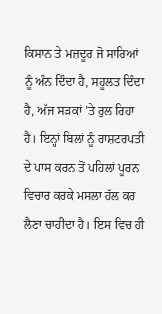ਕਿਸਾਨ ਤੇ ਮਜ਼ਦੂਰ ਜੋ ਸਾਰਿਆਂ ਨੂੰ ਅੰਨ ਦਿੰਦਾ ਹੈ, ਸਹੂਲਤ ਦਿੰਦਾ ਹੈ, ਅੱਜ ਸੜਕਾਂ ’ਤੇ ਰੁਲ ਰਿਹਾ ਹੈ। ਇਨ੍ਹਾਂ ਬਿਲਾਂ ਨੂੰ ਰਾਸ਼ਟਰਪਤੀ ਦੇ ਪਾਸ ਕਰਨ ਤੋਂ ਪਹਿਲਾਂ ਪੂਰਨ ਵਿਚਾਰ ਕਰਕੇ ਮਸਲਾ ਹੱਲ ਕਰ ਲੈਣਾ ਚਾਹੀਦਾ ਹੈ। ਇਸ ਵਿਚ ਹੀ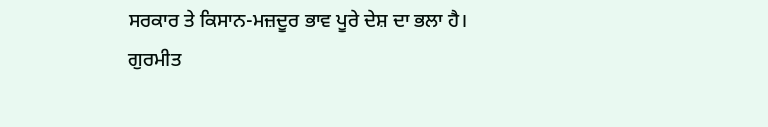ਸਰਕਾਰ ਤੇ ਕਿਸਾਨ-ਮਜ਼ਦੂਰ ਭਾਵ ਪੂਰੇ ਦੇਸ਼ ਦਾ ਭਲਾ ਹੈ।
ਗੁਰਮੀਤ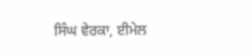ਸਿੰਘ ਵੇਰਕਾ, ਈਮੇਲ